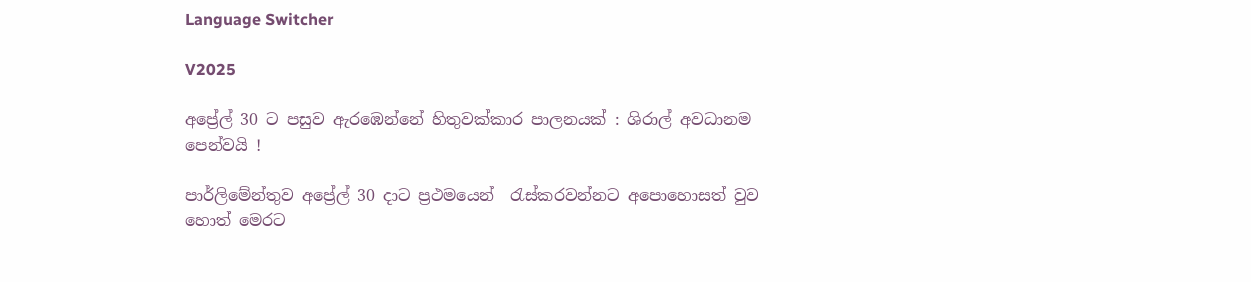Language Switcher

V2025

අප්‍රේල් 30 ට පසුව ඇරඹෙන්නේ හිතුවක්කාර පාලනයක් : ශිරාල් අවධානම පෙන්වයි !

පාර්ලිමේන්තුව අප්‍රේල් 30 දාට ප්‍රථමයෙන්  රැස්කරවන්නට අපොහොසත් වුව හොත් මෙරට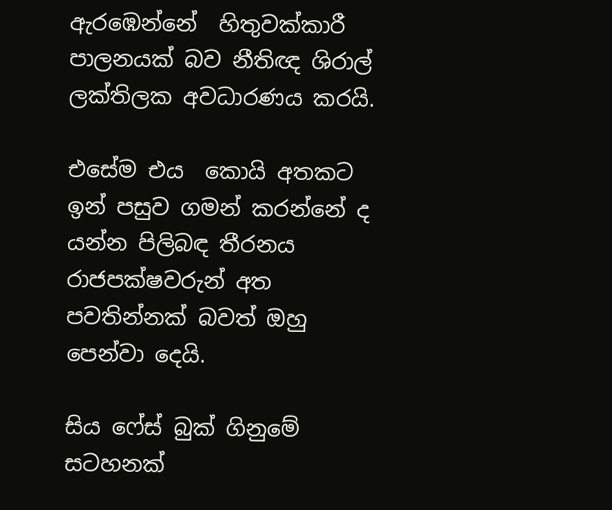ඇරඹෙන්නේ  හිතුවක්කාරී පාලනයක් බව නීතිඥ ශිරාල් ලක්තිලක අවධාරණය කරයි.

එසේම එය  කොයි අතකට ඉන් පසුව ගමන් කරන්නේ ද යන්න පිලිබඳ තීරනය රාජපක්ෂවරුන් අත පවතින්නක් බවත් ඔහු පෙන්වා දෙයි.

සිය ෆේස් බුක් ගිනුමේ සටහනක්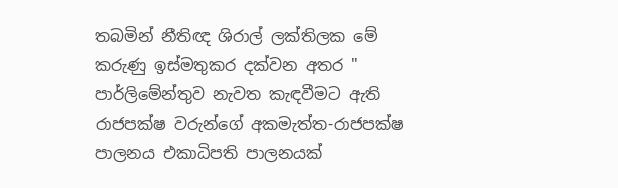තබමින් නීතිඥ ශිරාල් ලක්තිලක මේ කරුණු ඉස්මතුකර දක්වන අතර "
පාර්ලිමේන්තුව නැවත කැඳවීමට ඇති රාජපක්ෂ වරුන්ගේ අකමැත්ත-රාජපක්ෂ පාලනය එකාධිපති පාලනයක්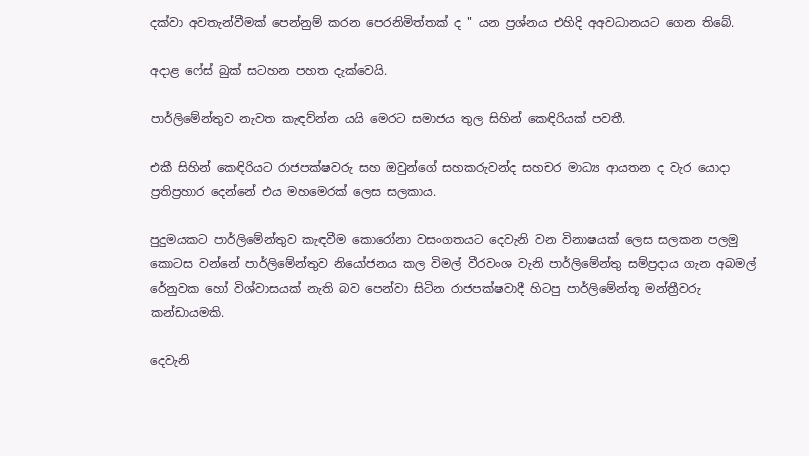දක්වා අවතැන්වීමක් පෙන්නුම් කරන පෙරනිමිත්තක් ද " යන ප්‍රශ්නය එහිදි අඅවධානයට ගෙන තිබේ.

අදාළ ෆේස් බුක් සටහන පහත දැක්වෙයි.

පාර්ලිමේන්තුව නැවත කැඳව්න්න යයි මෙරට සමාජය තුල සිහින් කෙඳිරියක් පවතී.

එකී සිහින් කෙඳිරියට රාජපක්ෂවරු සහ ඔවුන්ගේ සහකරුවන්ද සහචර මාධ්‍ය ආයතන ද වැර යොදා ප්‍රතිප්‍රහාර දෙන්නේ එය මහමෙරක් ලෙස සලකාය.

පුදුමයකට පාර්ලිමේන්තුව කැඳවීම කොරෝනා වසංගතයට දෙවැනි වන විනාෂයක් ලෙස සලකන පලමු කොටස වන්නේ පාර්ලිමේන්තුව නියෝජනය කල විමල් වීරවංශ වැනි පාර්ලිමේන්තු සම්ප්‍රදාය ගැන අබමල් රේනුවක හෝ විශ්වාසයක් නැති බව පෙන්වා සිටින රාජපක්ෂවාදී හිටපු පාර්ලිමේන්තූ මන්ත්‍රීවරු කන්ඩායමකි.

දෙවැනි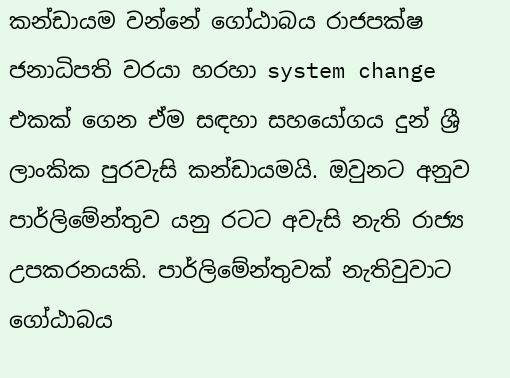කන්ඩායම වන්නේ ගෝඨාබය රාජපක්ෂ ජනාධිපති වරයා හරහා system change එකක් ගෙන ඒම සඳහා සහයෝගය දුන් ශ්‍රී ලාංකික පුරවැසි කන්ඩායමයි. ඔවුනට අනුව පාර්ලිමේන්තුව යනු රටට අවැසි නැති රාජ්‍ය උපකරනයකි. පාර්ලිමේන්තුවක් නැතිවුවාට ගෝඨාබය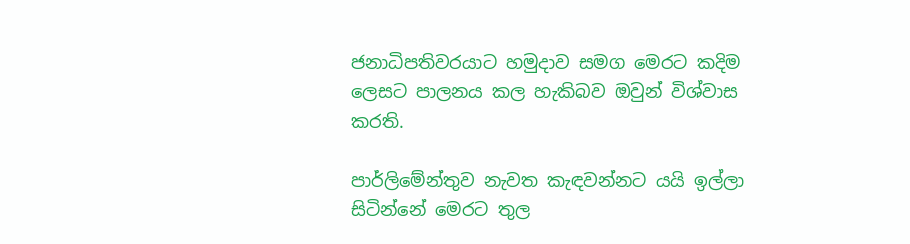ජනාධිපතිවරයාට හමුදාව සමග මෙරට කදිම ලෙසට පාලනය කල හැකිබව ඔවුන් විශ්වාස කරති.

පාර්ලිමේන්තුව නැවත කැඳවන්නට යයි ඉල්ලා සිටින්නේ මෙරට තුල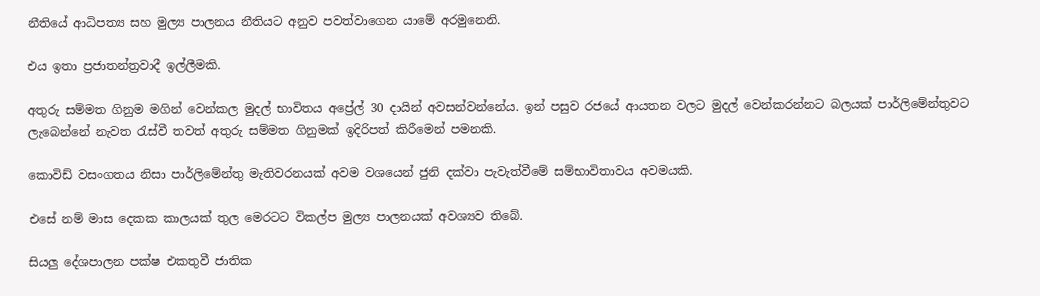නීතියේ ආධිපත්‍ය සහ මුල්‍ය පාලනය නීතියට අනුව පවත්වාගෙන යාමේ අරමුනෙනි.

එය ඉතා ප්‍රජාතන්ත්‍රවාදී ඉල්ලීමකි.

අතුරු සම්මත ගිනුම මගින් වෙන්කල මුදල් භාවිතය අප්‍රේල් 30 දායින් අවසන්වන්නේය. ඉන් පසුව රජයේ ආයතන වලට මුදල් වෙන්කරන්නට බලයක් පාර්ලිමේන්තුවට ලැබෙන්නේ නැවත රැස්වී තවත් අතුරු සම්මත ගිනුමක් ඉදිරිපත් කිරීමෙන් පමනකි.

කොවිඩ් වසංගතය නිසා පාර්ලිමේන්තු මැතිවරනයක් අවම වශයෙන් ජුනි දක්වා පැවැත්වීමේ සම්භාවිතාවය අවමයකි.

එසේ නම් මාස දෙකක කාලයක් තුල මෙරටට විකල්ප මුල්‍ය පාලනයක් අවශ්‍යව තිබේ.

සියලු දේශපාලන පක්ෂ එකතුවී ජාතික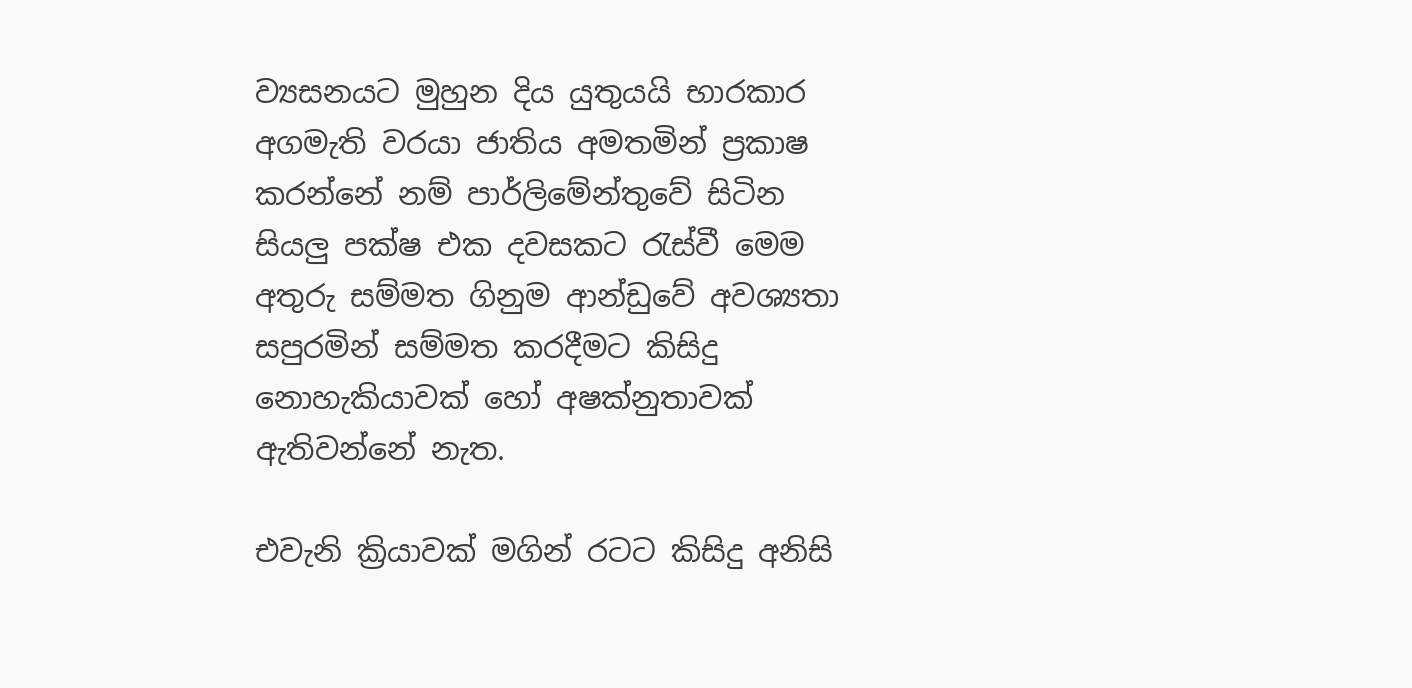ව්‍යසනයට මුහුන දිය යුතුයයි භාරකාර අගමැති වරයා ජාතිය අමතමින් ප්‍රකාෂ කරන්නේ නම් පාර්ලිමේන්තුවේ සිටින සියලු පක්ෂ එක දවසකට රැස්වී මෙම අතුරු සම්මත ගිනුම ආන්ඩුවේ අවශ්‍යතා සපුරමින් සම්මත කරදීමට කිසිදු නොහැකියාවක් හෝ අෂක්නුතාවක් ඇතිවන්නේ නැත.

එවැනි ක්‍රියාවක් මගින් රටට කිසිදු අනිසි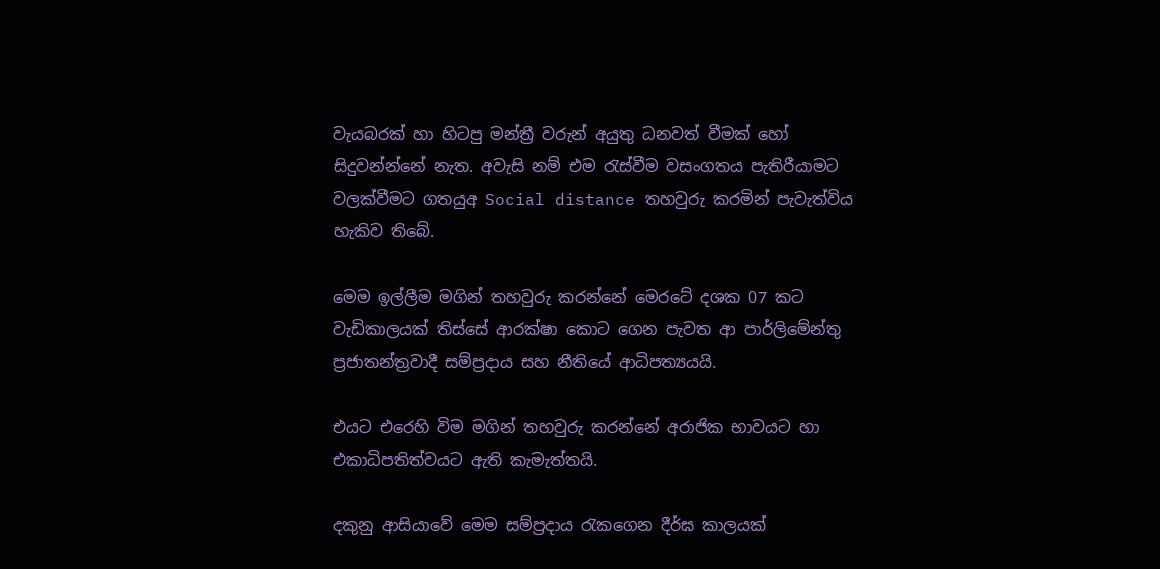වැයබරක් හා හිටපු මන්ත්‍රී වරුන් අයුතු ධනවත් වීමක් හෝ සිදුවන්න්නේ නැත. අවැසි නම් එම රැස්වීම වසංගතය පැතිරීයාමට වලක්වීමට ගතයුඅ Social distance තහවුරු කරමින් පැවැත්විය හැකිව තිබේ.

මෙම ඉල්ලීම මගින් තහවුරු කරන්නේ මෙරටේ දශක 07 කට වැඩිකාලයක් තිස්සේ ආරක්ෂා කොට ගෙන පැවත ආ පාර්ලිමේන්තු ප්‍රජාතන්ත්‍රවාදී සම්ප්‍රදාය සහ නීතියේ ආධිපත්‍යයයි.

එයට එරෙහි විම මගින් තහවුරු කරන්නේ අරාජික භාවයට හා එකාධිපතිත්වයට ඇති කැමැත්තයි.

දකුනු ආසියාවේ මෙම සම්ප්‍රදාය රැකගෙන දීර්ඝ කාලයක්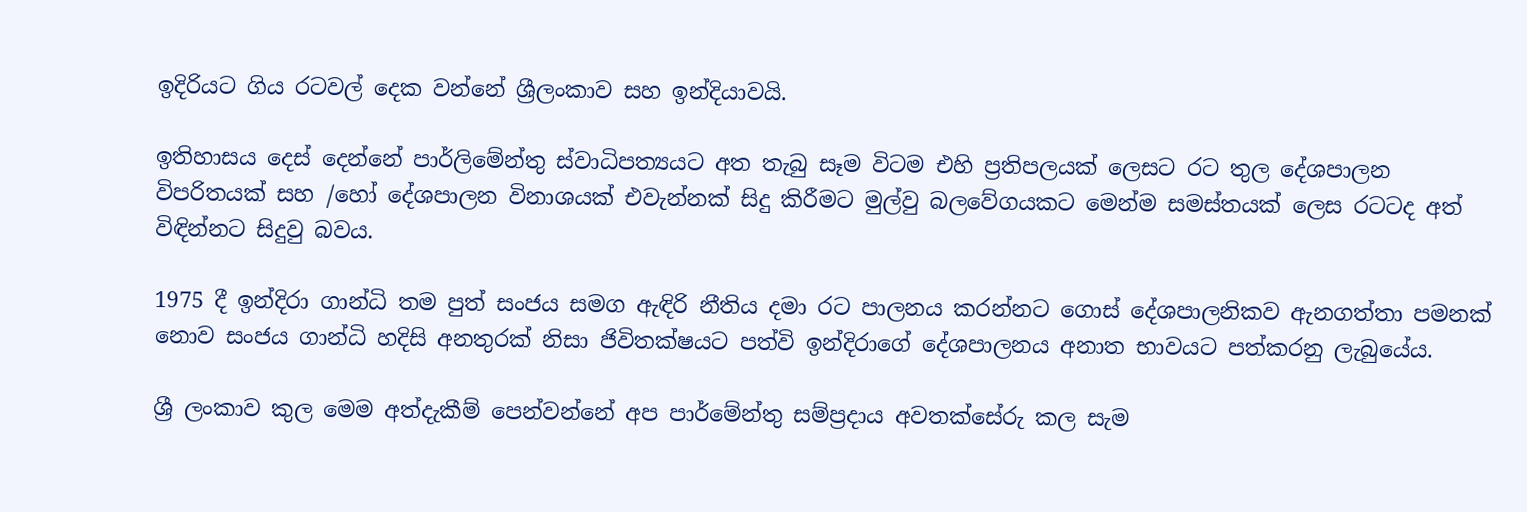ඉදිරියට ගිය රටවල් දෙක වන්නේ ශ්‍රීලංකාව සහ ඉන්දියාවයි.

ඉතිහාසය දෙස් දෙන්නේ පාර්ලිමේන්තු ස්වාධිපත්‍යයට අත තැබු සෑම විටම එහි ප්‍රතිපලයක් ලෙසට රට තුල දේශපාලන විපරිතයක් සහ /හෝ දේශපාලන විනාශයක් එවැන්නක් සිදු කිරීමට මුල්වු බලවේගයකට මෙන්ම සමස්තයක් ලෙස රටටද අත් විඳින්නට සිදුවු බවය.

1975 දී ඉන්දිරා ගාන්ධි තම පුත් සංජය සමග ඇඳිරි නීතිය දමා රට පාලනය කරන්නට ගොස් දේශපාලනිකව ඇනගත්තා පමනක් නොව සංජය ගාන්ධි හදිසි අනතුරක් නිසා ජිවිතක්ෂයට පත්වි ඉන්දිරාගේ දේශපාලනය අනාත භාවයට පත්කරනු ලැබුයේය.

ශ්‍රී ලංකාව කුල මෙම අත්දැකීම් පෙන්වන්නේ අප පාර්මේන්තු සම්ප්‍රදාය අවතක්සේරු කල සැම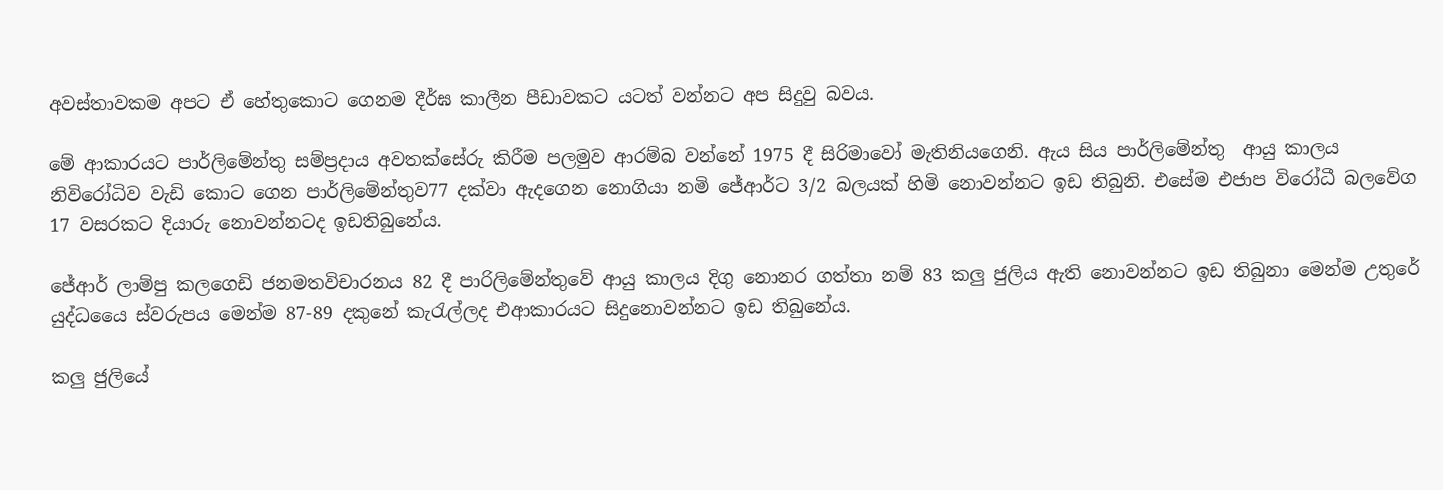අවස්තාවකම අපට ඒ හේතුකොට ගෙනම දීර්ඝ කාලීන පීඩාවකට යටත් වන්නට අප සිදුවු බවය.

මේ ආකාරයට පාර්ලිමේන්තු සම්ප්‍රදාය අවතක්සේරු කිරීම පලමුව ආරම්බ වන්නේ 1975 දී සිරිමාවෝ මැතිනියගෙනි. ඇය සිය පාර්ලිමේන්තු  ආයු කාලය නිවිරෝධිව වැඩි කොට ගෙන පාර්ලිමේන්තුව77 දක්වා ඇදගෙන නොගියා නමි ජේආර්ට 3/2 බලයක් හිමි නොවන්නට ඉඩ තිබුනි. එසේම එජාප විරෝධී බලවේග 17 වසරකට දියාරු නොවන්නටද ඉඩතිබුනේය.

ජේආර් ලාම්පු කලගෙඩි ජනමතවිචාරනය 82 දී පාරිලිමේන්තුවේ ආයු කාලය දිගු නොනර ගත්තා නම් 83 කලු ජුලිය ඇති නොවන්නට ඉඩ තිබුනා මෙන්ම උතුරේ යුද්ධයෛ ස්වරුපය මෙන්ම 87-89 දකුනේ කැරැල්ලද එආකාරයට සිදුනොවන්නට ඉඩ තිබුනේය.

කලු ජුලියේ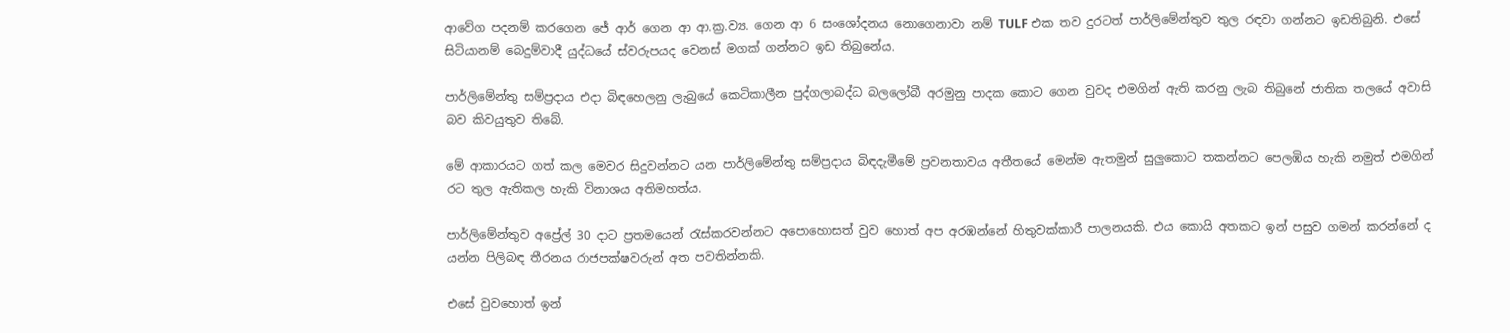ආවේග පදනම් කරගෙන ජේ ආර් ගෙන ආ ආ.ක්‍ර.ව්‍ය. ගෙන ආ 6 සංශෝදනය නොගෙනාවා නම් TULF එක තව දුරටත් පාර්ලිමේන්තුව තුල රඳවා ගන්නට ඉඩතිබුනි. එසේ සිටියානම් බෙදුම්වාදී යුද්ධයේ ස්වරුපයද වෙනස් මගක් ගන්නට ඉඩ තිබුනේය.

පාර්ලිමේන්තු සම්ප්‍රදාය එදා බිඳහෙලනු ලැබුයේ කෙටිකාලීන පුද්ගලාබද්ධ බලලෝබී අරමුනු පාදක කොට ගෙන වුවද එමගින් ඇති කරනු ලැබ තිබුනේ ජාතික තලයේ අවාසි බව කිවයුතුව තිබේ.

මේ ආකාරයට ගත් කල මෙවර සිදුවන්නට යන පාර්ලිමේන්තු සම්ප්‍රදාය බිඳදැමීමේ ප්‍රවනතාවය අතීතයේ මෙන්ම ඇතමුන් සුලුකොට තකන්නට පෙලඹිය හැකි නමුත් එමගින් රට තුල ඇතිකල හැකි විනාශය අතිමහත්ය.

පාර්ලිමේන්තුව අප්‍රේල් 30 දාට ප්‍රතමයෙන් රැස්කරවන්නට අපොහොසත් වුව හොත් අප අරඹන්නේ හිතුවක්කාරී පාලනයකි. එය කොයි අතකට ඉන් පසුව ගමන් කරන්නේ ද යන්න පිලිබඳ තීරනය රාජපක්ෂවරුන් අත පවතින්නකි.

එසේ වුවහොත් ඉන්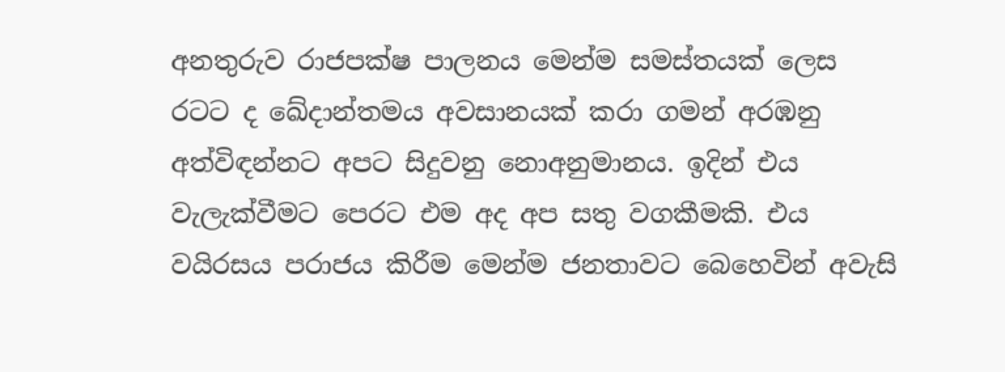අනතුරුව රාජපක්ෂ පාලනය මෙන්ම සමස්තයක් ලෙස රටට ද ඛේදාන්තමය අවසානයක් කරා ගමන් අරඹනු අත්විඳන්නට අපට සිදුවනු නොඅනුමානය. ඉදින් එය වැලැක්වීමට පෙරට එම අද අප සතු වගකීමකි. එය වයිරසය පරාජය කිරීම මෙන්ම ජනතාවට බෙහෙවින් අවැසි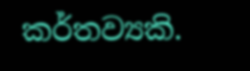කර්තව්‍යකි.